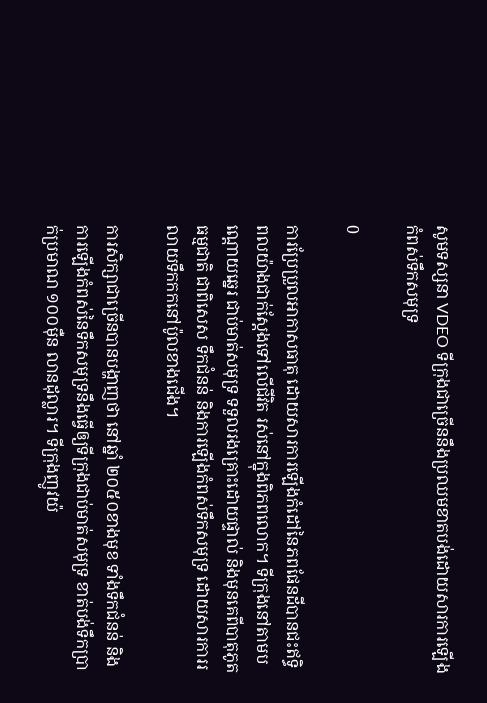សូមទស្សនា VDEO ទីក្រុងជាច្រើននឹងប្រឈមខាតបង់ដោយសារការឡើងកំពស់ទឹកសមុទ្រ

0

ការប្រែប្រួលអាកាសធាតុ ដោយសារការឡើងកំដៅនៃភពផែនដីបានជះឥទ្ធិពលយ៉ាងជាក់ស្តែងទៅលើជីវិត រស់នៅក្នុងពិភពលោក។ ទីក្រុងនៅតាមបណ្តោយឆ្នេរ ជាប់មាត់សមុទ្រ ទទួលរងគ្រោះដោយផ្ទាល់ និងមុនគេពីបាតុភូតធម្មជាតិ ជាពិសេស ទឹកជំនន់ និងការឡើងកំពស់ទឹកសមុទ្រ ដោយសារការរលាយទឹកកកនៅប៉ូលខាងជើង។

ការសិក្សាជាច្រើនបានបង្ហាញថា នៅឆ្នាំ ២០៥០ខាងមុខ ទាំងទឹកជំនន់ និងការឡើងកំពស់នៃទឹកសមុទ្រនឹងធ្វើឲ្យទីក្រុងជាប់មាត់សមុទ្រ ខាត់បង់ទឹកប្រាក់ប្រមាណ ១០០ម៉ឺន លានដុល្លារ។ ទីក្រុងញូវយ៉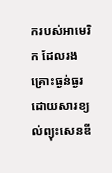ករបស់អាមេរិក ដែលរងគ្រោះធ្ងន់ធ្ងរដោយសារខ្យល់ព្យុះសេនឌី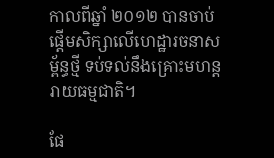កាលពីឆ្នាំ ២០១២ បានចាប់ផ្តើមសិក្សាលើហេដ្ឋារចនាសម្ព័ន្ធថ្មី ទប់ទល់នឹងគ្រោះមហន្តរាយធម្មជាតិ។

ផែ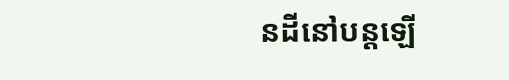នដីនៅបន្តឡើ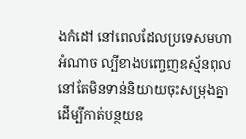ងកំដៅ នៅពេលដែលប្រទេសមហាអំណាច ល្បីខាងបញ្ចេញឧស្ម័នពុល នៅតែមិនទាន់និយាយចុះសម្រុងគ្នាដើម្បីកាត់បន្ថយឧ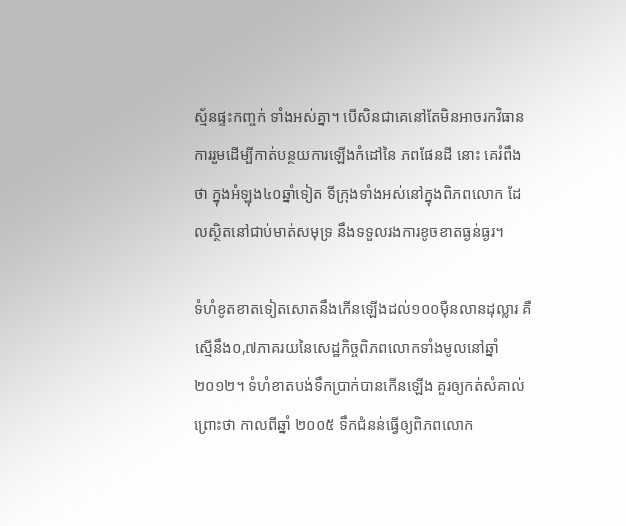ស្ម័នផ្ទះកញ្ចក់ ទាំងអស់គ្នា។ បើសិនជាគេនៅតែមិនអាចរកវិធានការរួមដើម្បីកាត់បន្ថយការឡើងកំដៅនៃ ភពផែនដី នោះ គេរំពឹងថា ក្នុងអំឡុង៤០ឆ្នាំទៀត ទីក្រុងទាំងអស់នៅក្នុងពិភពលោក ដែលស្ថិតនៅជាប់មាត់សមុទ្រ នឹងទទួលរងការខូចខាតធ្ងន់ធ្ងរ។

ទំហំខូតខាតទៀតសោតនឹងកើនឡើងដល់១០០ម៉ឺនលានដុល្លារ គឺស្មើនឹង០,៧ភាគរយនៃសេដ្ឋកិច្ចពិភពលោកទាំងមូលនៅឆ្នាំ ២០១២។ ទំហំខាតបង់ទឹកប្រាក់បានកើនឡើង គួរឲ្យកត់សំគាល់ ព្រោះថា កាលពីឆ្នាំ ២០០៥ ទឹកជំនន់ធ្វើឲ្យពិភពលោក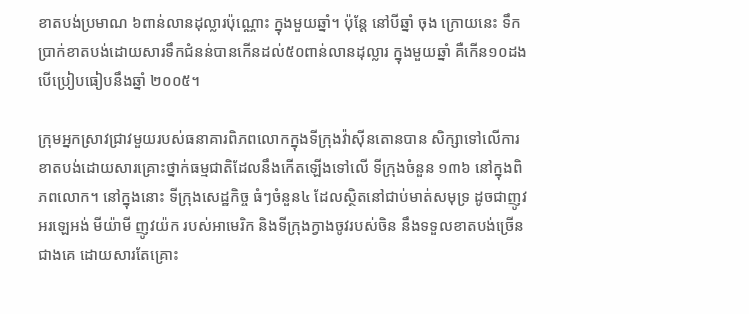ខាតបង់ប្រមាណ ៦ពាន់លានដុល្លារប៉ុណ្ណោះ ក្នុងមួយឆ្នាំ។ ប៉ុន្តែ នៅបីឆ្នាំ ចុង ក្រោយនេះ ទឹកប្រាក់ខាតបង់ដោយសារទឹកជំនន់បានកើនដល់៥០ពាន់លានដុល្លារ ក្នុងមួយឆ្នាំ គឺកើន១០ដង បើប្រៀបធៀបនឹងឆ្នាំ ២០០៥។

ក្រុមអ្នកស្រាវជ្រាវមួយរបស់ធនាគារពិភពលោកក្នុងទីក្រុងវ៉ាស៊ីនតោនបាន សិក្សាទៅលើការខាតបង់ដោយសារគ្រោះថ្នាក់ធម្មជាតិដែលនឹងកើតឡើងទៅលើ ទីក្រុងចំនួន ១៣៦ នៅក្នុងពិភពលោក។ នៅក្នុងនោះ ទីក្រុងសេដ្ឋកិច្ច ធំៗចំនួន៤ ដែលស្ថិតនៅជាប់មាត់សមុទ្រ ដូចជាញូវ អរឡេអង់ មីយ៉ាមី ញូវយ៉ក របស់អាមេរិក និងទីក្រុងក្វាងចូវរបស់ចិន នឹងទទួលខាតបង់ច្រើនជាងគេ ដោយសារតែគ្រោះ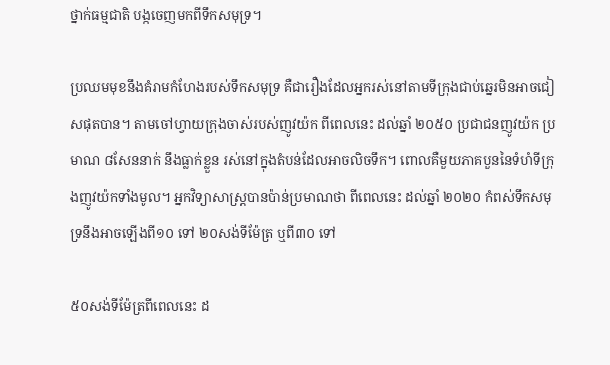ថ្នាក់ធម្មជាតិ បង្កចេញមកពីទឹកសមុទ្រ។

ប្រឈមមុខនឹងគំរាមកំហែងរបស់ទឹកសមុទ្រ គឺជារឿងដែលអ្នករស់នៅតាមទីក្រុងជាប់ឆ្នេរមិនអាចជៀសផុតបាន។ តាមចៅហ្វាយក្រុងចាស់របស់ញូវយ៉ក ពីពេលនេះ ដល់ឆ្នាំ ២០៥០ ប្រជាជនញូវយ៉ក ប្រមាណ ៨សែននាក់ នឹងធ្លាក់ខ្លួន រស់នៅក្នុងតំបន់ដែលអាចលិចទឹក។ ពោលគឺមួយភាគបួននៃទំហំទីក្រុងញូវយ៉កទាំងមូល។ អ្នកវិទ្យាសាស្ត្របានប៉ាន់ប្រមាណថា ពីពេលនេះ ដល់ឆ្នាំ ២០២០ កំពស់ទឹកសមុទ្រនឹងអាចឡើងពី១០ ទៅ ២០សង់ទីម៉ែត្រ ឬពី៣០ ទៅ

៥០សង់ទីម៉ែត្រពីពេលនេះ ដ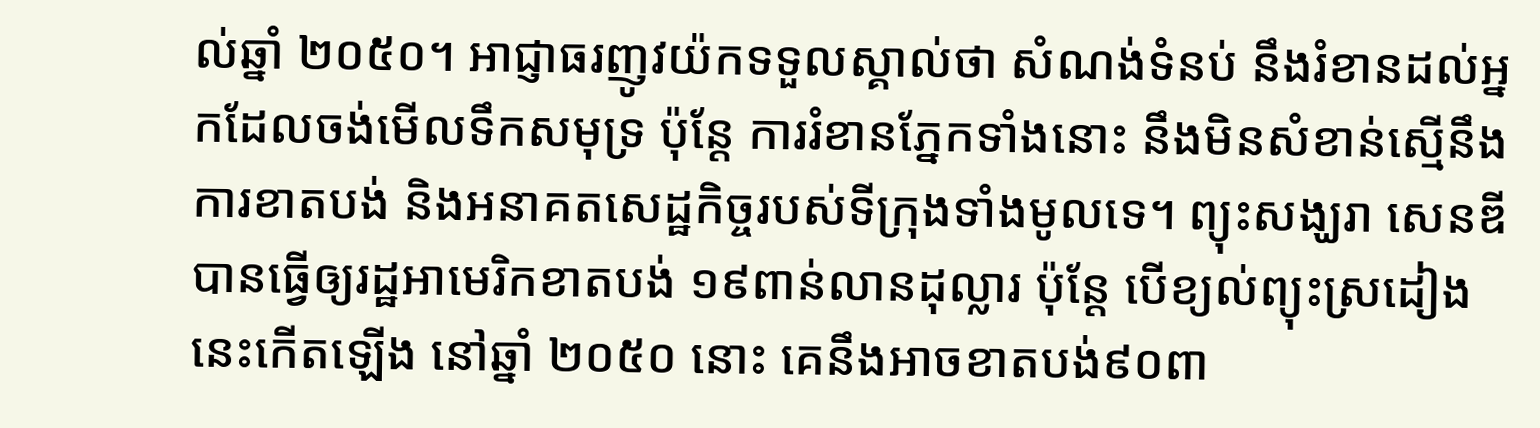ល់ឆ្នាំ ២០៥០។ អាជ្ញាធរញូវយ៉កទទួលស្គាល់ថា សំណង់ទំនប់ នឹងរំខានដល់អ្នកដែលចង់មើលទឹកសមុទ្រ ប៉ុន្តែ ការរំខានភ្នែកទាំងនោះ នឹងមិនសំខាន់ស្មើនឹងការខាតបង់ និងអនាគតសេដ្ឋកិច្ចរបស់ទីក្រុងទាំងមូលទេ។ ព្យុះសង្ឃរា សេនឌីបានធ្វើឲ្យរដ្ឋអាមេរិកខាតបង់ ១៩ពាន់លានដុល្លារ ប៉ុន្តែ បើខ្យល់ព្យុះស្រដៀងនេះកើតឡើង នៅឆ្នាំ ២០៥០ នោះ គេនឹងអាចខាតបង់៩០ពា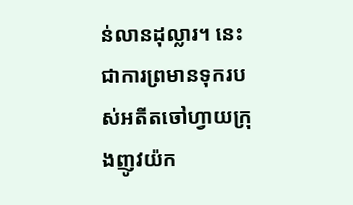ន់លានដុល្លារ។ នេះជាការព្រមានទុករបស់អតីតចៅហ្វាយក្រុងញូវយ៉ក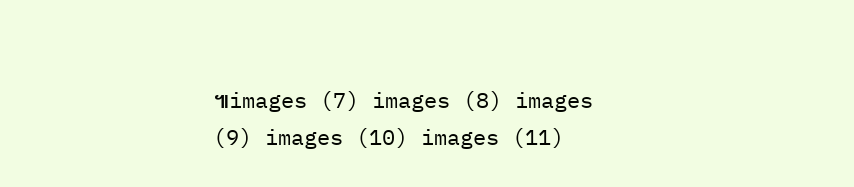៕images (7) images (8) images (9) images (10) images (11)